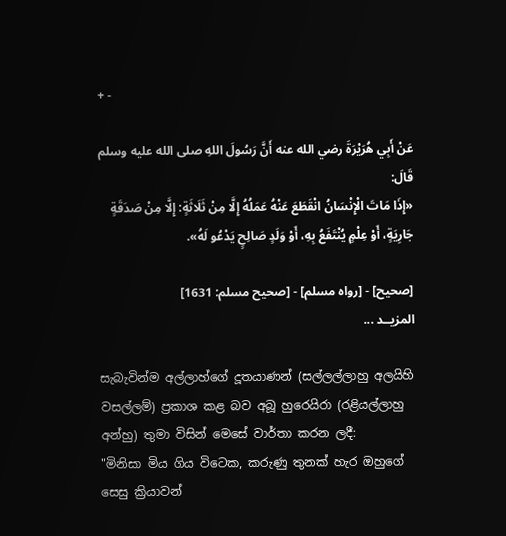+ -

عَنْ أَبِي هُرَيْرَةَ رضي الله عنه أَنَّ رَسُولَ اللهِ صلى الله عليه وسلم قَالَ:
«إِذَا مَاتَ الْإِنْسَانُ انْقَطَعَ عَنْهُ عَمَلُهُ إِلَّا مِنْ ثَلَاثَةٍ: إِلَّا مِنْ صَدَقَةٍ جَارِيَةٍ، أَوْ عِلْمٍ يُنْتَفَعُ بِهِ، أَوْ وَلَدٍ صَالِحٍ يَدْعُو لَهُ».

[صحيح] - [رواه مسلم] - [صحيح مسلم: 1631]
المزيــد ...

සැබැවින්ම අල්ලාහ්ගේ දූතයාණන් (සල්ලල්ලාහු අලයිහි වසල්ලම්) ප්‍රකාශ කළ බව අබූ හුරෙයිරා (රළියල්ලාහු අන්හු) තුමා විසින් මෙසේ වාර්තා කරන ලදී:
"මිනිසා මිය ගිය විටෙක, කරුණු තුනක් හැර ඔහුගේ සෙසු ක්‍රියාවන්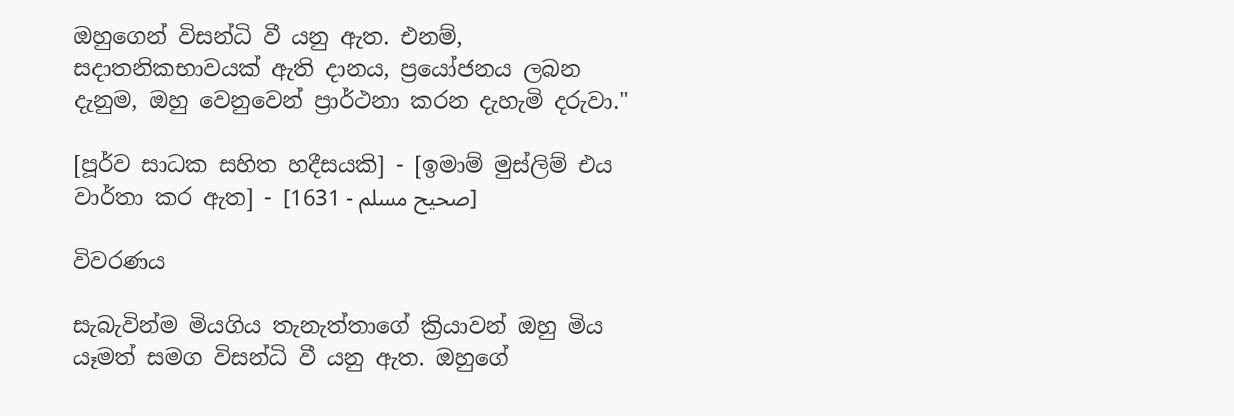ඔහුගෙන් විසන්ධි වී යනු ඇත. එනම්, සදාතනිකභාවයක් ඇති දානය, ප්‍රයෝජනය ලබන දැනුම, ඔහු වෙනුවෙන් ප්‍රාර්ථනා කරන දැහැමි දරුවා."

[පූර්ව සාධක සහිත හදීසයකි] - [ඉමාම් මුස්ලිම් එය වාර්තා කර ඇත] - [صحيح مسلم - 1631]

විවරණය

සැබැවින්ම මියගිය තැනැත්තාගේ ක්‍රියාවන් ඔහු මිය යෑමත් සමග විසන්ධි වී යනු ඇත. ඔහුගේ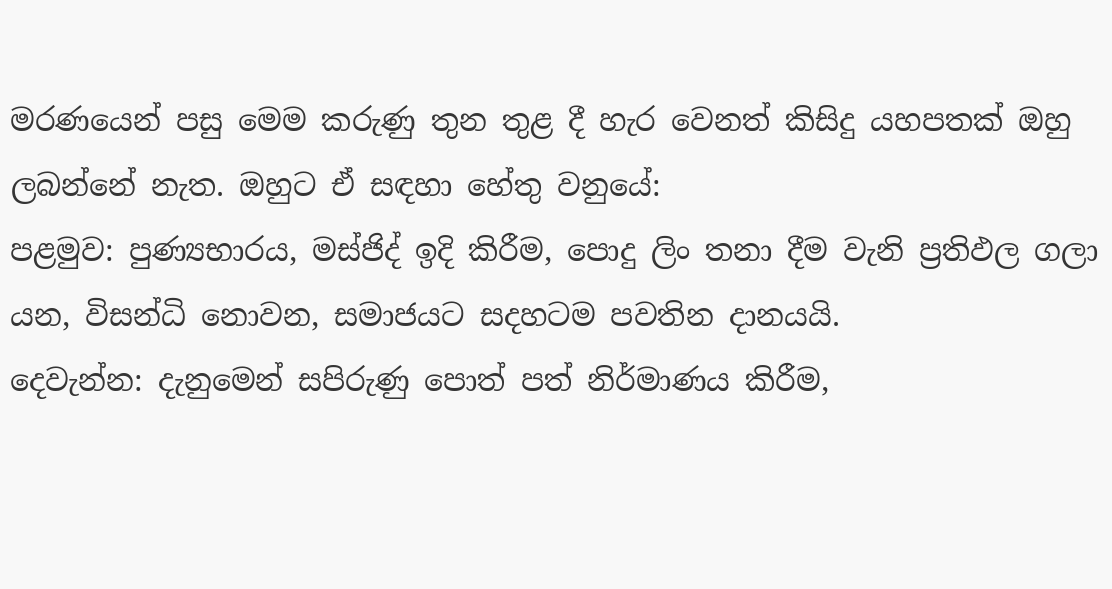මරණයෙන් පසු මෙම කරුණු තුන තුළ දී හැර වෙනත් කිසිදු යහපතක් ඔහු ලබන්නේ නැත. ඔහුට ඒ සඳහා හේතු වනුයේ:
පළමුව: පුණ්‍යභාරය, මස්ජිද් ඉදි කිරීම, පොදු ලිං තනා දීම වැනි ප්‍රතිඵල ගලා යන, විසන්ධි නොවන, සමාජයට සදහටම පවතින දානයයි.
දෙවැන්න: දැනුමෙන් සපිරුණු පොත් පත් නිර්මාණය කිරීම,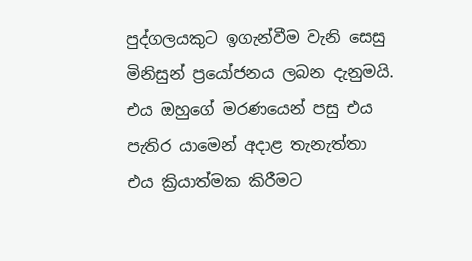පුද්ගලයකුට ඉගැන්වීම වැනි සෙසු මිනිසුන් ප්‍රයෝජනය ලබන දැනුමයි. එය ‌ඔහුගේ මරණයෙන් පසු එය පැතිර යාමෙන් අදාළ තැනැත්තා එය ක්‍රියාත්මක කිරීමට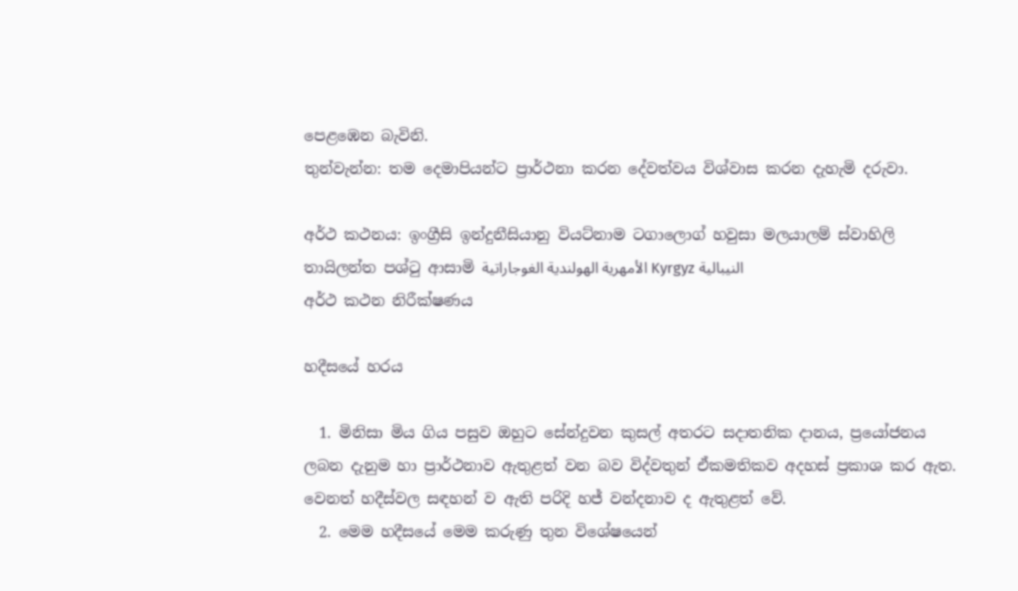පෙළඹෙන බැවිනි.
තුන්වැන්න: තම දෙමාපියන්ට ප්‍රාර්ථනා කරන දේවත්වය විශ්වාස කරන දැහැමි දරුවා.

අර්ථ කථනය: ඉංග්‍රීසි ඉන්දුනීසියානු වියට්නාම ටගාලොග් හවුසා මලයාලම් ස්වාහිලි තායිලන්ත පශ්ටු ආසාමි الأمهرية الهولندية الغوجاراتية Kyrgyz النيبالية
අර්ථ කථන නිරීක්ෂණය

හදීසයේ හරය

  1. මිනිසා මිය ගිය පසුව ඔහුට සේන්දුවන කුසල් අතරට සදාතනික දානය, ප්‍රයෝජනය ලබන දැනුම හා ප්‍රාර්ථනාව ඇතුළත් වන බව විද්වතුන් ඒකමතිකව අදහස් ප්‍රකාශ කර ඇත. වෙනත් හදීස්වල සඳහන් ව ඇති පරිදි හජ් වන්දනාව ද ඇතුළත් වේ.
  2. මෙම හදීසයේ මෙම කරුණු තුන විශේෂයෙන්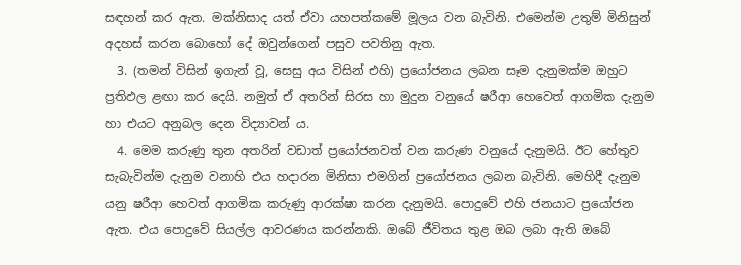සඳහන් කර ඇත. මක්නිසාද යත් ඒවා යහපත්කමේ මූලය වන බැවිනි. එමෙන්ම උතුම් මිනිසුන් අදහස් කරන බොහෝ දේ ඔවුන්ගෙන් පසුව පවතිනු ඇත.
  3. (තමන් විසින් ඉගැන් වූ, සෙසු අය විසින් එහි) ප්‍රයෝජනය ලබන සෑම දැනුමක්ම ඔහුට ප්‍රතිඵල ළඟා කර දෙයි. නමුත් ඒ අතරින් සිරස හා මුදුන වනුයේ ෂරීආ හෙවෙත් ආගමික දැනුම හා එයට අනුබල දෙන විද්‍යාවන් ය.
  4. මෙම කරුණු තුන අතරින් වඩාත් ප්‍රයෝජනවත් වන කරුණ වනුයේ දැනුමයි. ඊට හේතුව සැබැවින්ම දැනුම වනාහි එය හදාරන මිනිසා එමගින් ප්‍රයෝජනය ලබන බැවිනි. මෙහිදී දැනුම යනු ‌ෂරීආ හෙවත් ආගමික කරුණු ආරක්ෂා කරන දැනුමයි. පොදුවේ එහි ජනයාට ප්‍රයෝජන ඇත. එය පොදුවේ සියල්ල ආවරණය කරන්නකි. ඔබේ ජීවිතය තුළ ඔබ ලබා ඇති ඔබේ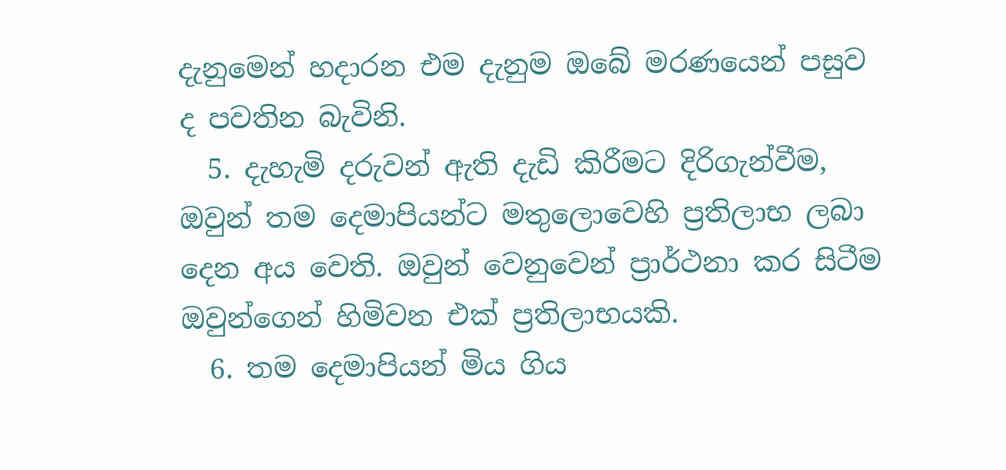දැනුමෙන් හදාරන එම දැනුම ඔබේ මරණයෙන් පසුව ද පවතින බැවිනි.
  5. දැහැමි දරුවන් ඇති දැඩි කිරීමට දිරිගැන්වීම, ඔවුන් තම දෙමාපියන්ට මතුලොවෙහි ප්‍රතිලාභ ලබා දෙන අය වෙති. ඔවුන් වෙනුවෙන් ප්‍රාර්ථනා කර සිටීම ඔවුන්ගෙන් හිමිවන එක් ප්‍රතිලාභයකි.
  6. තම දෙමාපියන් මිය ගිය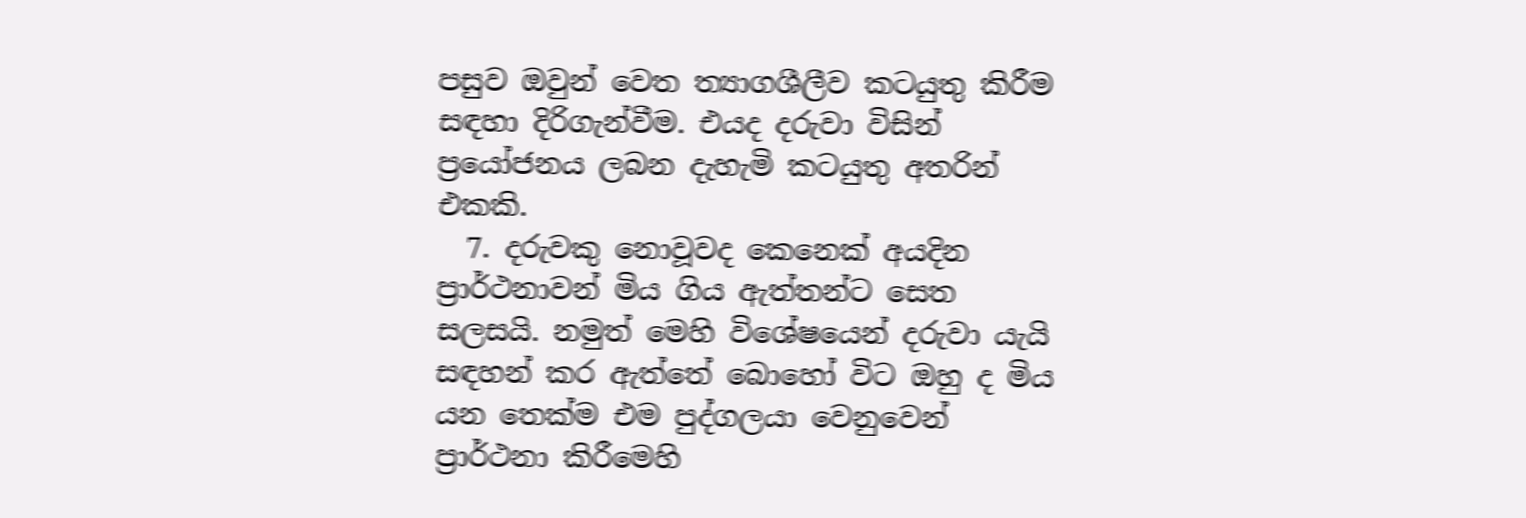පසුව ඔවුන් වෙත ත්‍යාගශීලීව කටයුතු කිරීම සඳහා දිරිගැන්වීම. එයද දරුවා විසින් ප්‍රයෝජනය ලබන දැහැමි කටයුතු අතරින් එකකි.
  7. දරුවකු නොවූවද කෙනෙක් අයදින ප්‍රාර්ථනාවන් මිය ගිය ඇත්තන්ට සෙත සලසයි. නමුත් මෙහි විශේෂයෙන් දරුවා යැයි සඳහන් කර ඇත්තේ බොහෝ විට ඔහු ද මිය යන තෙක්ම එම පුද්ගලයා වෙනුවෙන් ප්‍රාර්ථනා කිරීමෙහි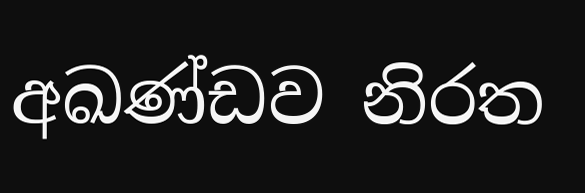අඛණ්ඩව නිරත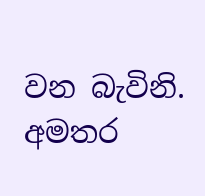වන බැවිනි.
අමතර